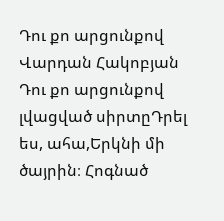Դու քո արցունքով
Վարդան Հակոբյան
Դու քո արցունքով լվացված սիրտըԴրել ես, ահա,Երկնի մի ծայրին։ Հոգնած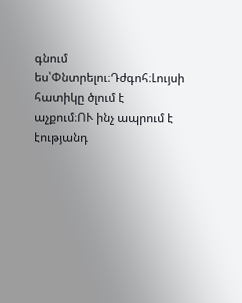գնում ես՝Փնտրելու։Դժգոհ։Լույսի հատիկը ծլում է աչքում։ՈՒ ինչ ապրում է էությանդ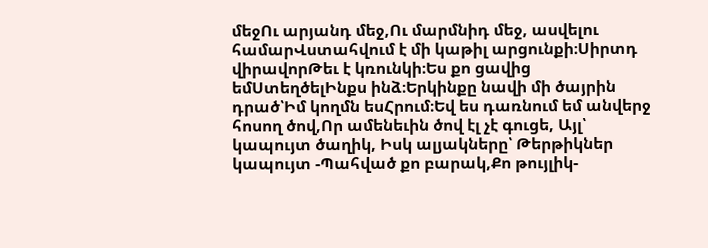մեջՈւ արյանդ մեջ,Ու մարմնիդ մեջ, ասվելու համարՎստահվում է մի կաթիլ արցունքի։Սիրտդ վիրավորԹեւ է կռունկի։Ես քո ցավից եմՍտեղծելԻնքս ինձ։Երկինքը նավի մի ծայրին դրած՝Իմ կողմն եսՀրում։Եվ ես դառնում եմ անվերջ հոսող ծով,Որ ամենեւին ծով էլ չէ գուցե, Այլ՝ կապույտ ծաղիկ, Իսկ ալյակները՝ Թերթիկներ կապույտ -Պահված քո բարակ,Քո թույլիկ-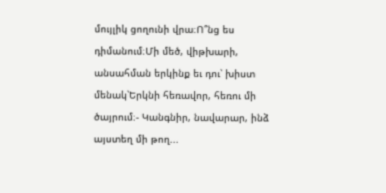մույլիկ ցողունի վրա։Ո՞նց ես դիմանում։Մի մեծ, վիթխարի, անսահման երկինք եւ դու՝ խիստ մենակ՝Երկնի հեռավոր, հեռու մի ծայրում։- Կանգնիր, նավարար, ինձ այստեղ մի թող...